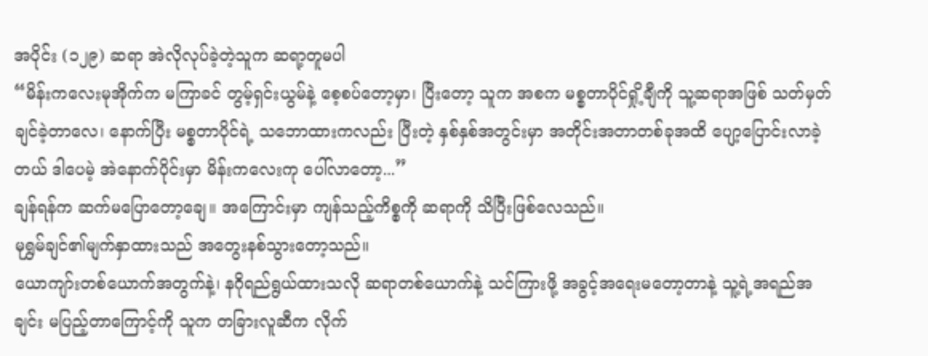အပိုင်း (၁၂၉) ဆရာ အဲလိုလုပ်ခဲ့တဲ့သူက ဆရာ့တူမပါ
“မိန်းကလေးမုအိုက်က မကြာခင် တွမ့်ရှင်းယွမ်နဲ့ စေ့စပ်တော့မှာ၊ ပြီးတော့ သူက အစက မစ္စတာပိုင်ရှို့ချီကို သူ့ဆရာအဖြစ် သတ်မှတ်ချင်ခဲ့တာလေ၊ နောက်ပြီး မစ္စတာပိုင်ရဲ့ သဘောထားကလည်း ပြီးတဲ့ နှစ်နှစ်အတွင်းမှာ အတိုင်းအတာတစ်ခုအထိ ပျော့ပြောင်းလာခဲ့တယ် ဒါပေမဲ့ အဲနောက်ပိုင်းမှာ မိန်းကလေးကု ပေါ်လာတော့...”
ချန်ရန်က ဆက်မပြောတော့ချေ။ အကြောင်းမှာ ကျန်သည့်ကိစ္စကို ဆရာကို သိပြီးဖြစ်လေသည်။
မုရွှမ်ချင်၏မျက်နှာထားသည် အတွေးနစ်သွားတော့သည်။
ယောကျာ်းတစ်ယောက်အတွက်နဲ့၊ နဂိုရည်ရွယ်ထားသလို ဆရာတစ်ယောက်နဲ့ သင်ကြားဖို့ အခွင့်အရေးမတော့တာနဲ့ သူ့ရဲ့အရည်အချင်း မပြည့်တာကြောင့်ကို သူက တခြားလူဆီက လိုက်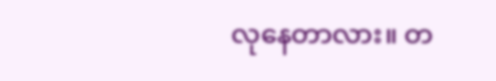လုနေတာလား။ တ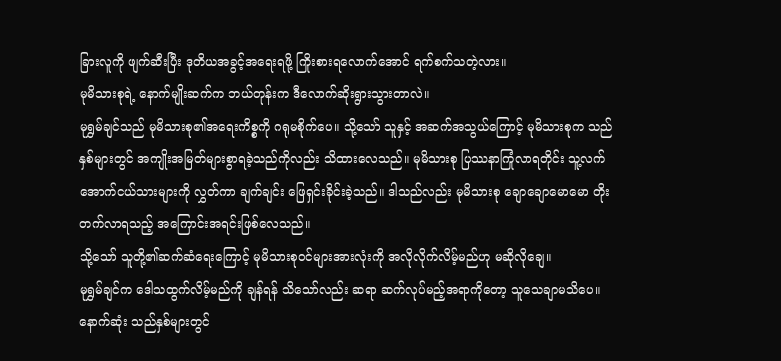ခြားလူကို ဖျက်ဆီးပြီး ဒုတိယအခွင့်အရေးရဖို့ ကြိုးစားရလောက်အောင် ရက်စက်သတဲ့လား။
မုမိသားစုရဲ့ နောက်မျိုးဆက်က ဘယ်တုန်းက ဒီလောက်ဆိုးရွားသွားတာလဲ။
မုရွှမ်ချင်သည် မုမိသားစု၏အရေးကိစ္စကို ဂရုမစိုက်ပေ။ သို့သော် သူနှင့် အဆက်အသွယ်ကြောင့် မုမိသားစုက သည်နှစ်များတွင် အကျိုးအမြတ်များစွာရခဲ့သည်ကိုလည်း သိထားလေသည်။ မုမိသားစု ပြဿနာကြုံလာရတိုင်း သူ့လက်အောက်ငယ်သားများကို လွှတ်ကာ ချက်ချင်း ဖြေရှင်းခိုင်းခဲ့သည်။ ဒါသည်လည်း မုမိသားစု ချောချောမောမော တိုးတက်လာရသည့် အကြောင်းအရင်းဖြစ်လေသည်။
သို့သော် သူတို့၏ဆက်ဆံရေးကြောင့် မုမိသားစုဝင်များအားလုံးကို အလိုလိုက်လိမ့်မည်ဟု မဆိုလိုချေ။
မုရွှမ်ချင်က ဒေါသထွက်လိမ့်မည်ကို ချန်ရန် သိသော်လည်း ဆရာ ဆက်လုပ်မည့်အရာကိုတော့ သူသေချာမသိပေ။ နောက်ဆုံး သည်နှစ်များတွင်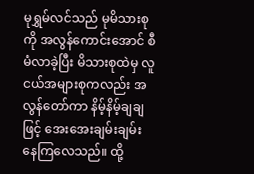မုရွှမ်လင်သည် မုမိသားစုကို အလွန်ကောင်းအောင် စီမံလာခဲ့ပြီး မိသားစုထဲမှ လူငယ်အများစုကလည်း အလွန်တော်ကာ နိမ့်နိမ့်ချချဖြင့် အေးအေးချမ်းချမ်း နေကြလေသည်။ ထို့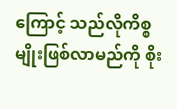ကြောင့် သည်လိုကိစ္စမျိုးဖြစ်လာမည်ကို စိုး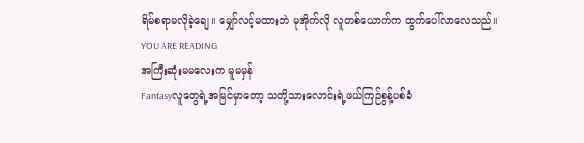ရိမ်စရာမလိုခဲ့ချေ။ မျှော်လင့်မထားဘဲ မုအိုက်လို လူတစ်ယောက်က ထွက်ပေါ်လာလေသည်။
YOU ARE READING
အကြီးဆုံးမမလေးက မူမမှန်
Fantasyလူတွေရဲ့အမြင်မှာတော့ သတို့သားလောင်းရဲ့ဖယ်ကြဉ်စွန့်ပစ်ခံ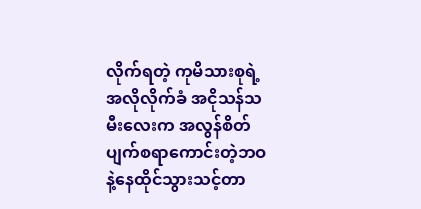လိုက်ရတဲ့ ကုမိသားစုရဲ့ အလိုလိုက်ခံ အငိုသန်သမီးလေးက အလွန်စိတ်ပျက်စရာကောင်းတဲ့ဘဝနဲ့နေထိုင်သွားသင့်တာ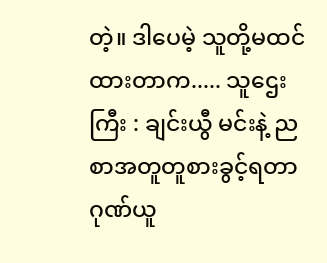တဲ့။ ဒါပေမဲ့ သူတို့မထင်ထားတာက..... သူဌေးကြီး : ချင်းယွီ မင်းနဲ့ ညစာအတူတူစားခွင့်ရတာ ဂုဏ်ယူ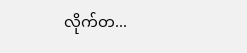လိုက်တ...